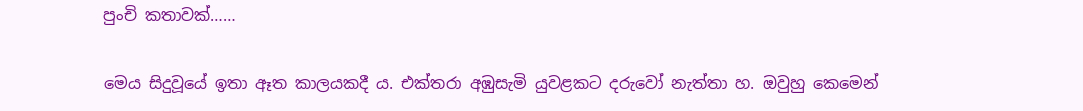පුංචි කතාවක්……

මෙය සිදුවූයේ ඉතා ඈත කාලයකදී ය. එක්තරා අඹුසැමි යුවළකට දරුවෝ නැත්තා හ. ඔවුහු කෙමෙන්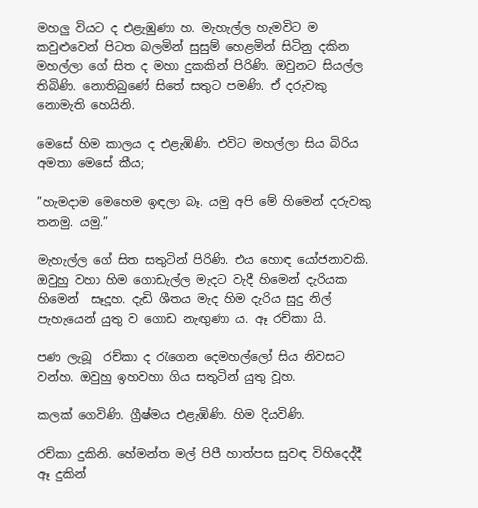මහලු වියට ද එළැඹුණා හ. මැහැල්ල හැමවිට ම කවුළුවෙන් පිටත බලමින් සුසුම් හෙළමින් සිටිනු දකින මහල්ලා ගේ සිත ද මහා දුකකින් පිරිණි. ඔවුනට සියල්ල තිබිණි. නොතිබුණේ සිතේ සතුට පමණි. ඒ දරුවකු නොමැති හෙයිනි.

මෙසේ හිම කාලය ද එළැඹිණි. එවිට මහල්ලා සිය බිරිය අමතා මෙසේ කීය;

”හැමදාම මෙහෙම ඉඳලා බෑ. යමු අපි මේ හිමෙන් දරුවකු තනමු. යමු.”

මැහැල්ල ගේ සිත සතුටින් පිරිණි. එය හොඳ යෝජනාවකි. ඔවුහු වහා හිම ගොඩැල්ල මැදට වැදී හිමෙන් දැරියක හිමෙන්  සෑදූහ. දැඩි ශීතය මැද හිම දැරිය සුදු නිල් පැහැයෙන් යුතු ව ගොඩ නැඟුණා ය. ඈ රච්කා යි.

පණ ලැබූ  රච්කා ද රැගෙන දෙමහල්ලෝ සිය නිවසට වන්හ. ඔවුහු ඉහවහා ගිය සතුටින් යුතු වූහ.

කලක් ගෙවිණි. ග්‍රීෂ්මය එළැඹිණි. හිම දියවිණි.

රච්කා දුකිනි. හේමන්ත මල් පිපී හාත්පස සුවඳ විහිදෙද්දී ඈ දුකින්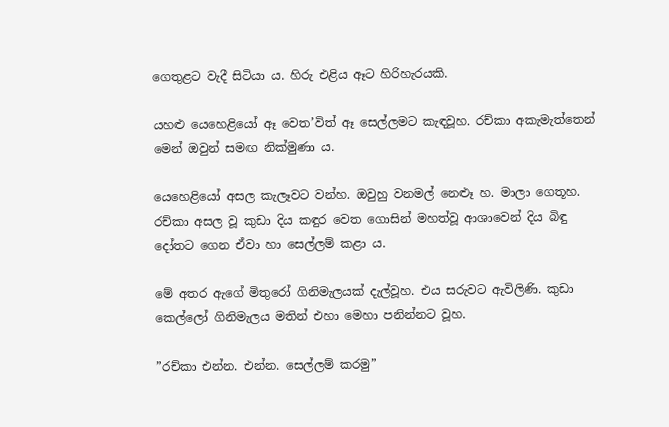ගෙතුළට වැදී සිටියා ය. හිරු එළිය ඈට හිරිහැරයකි.

යහළු යෙහෙළියෝ ඈ වෙත’විත් ඈ සෙල්ලමට කැඳවූහ. රච්කා අකැමැත්තෙන් මෙන් ඔවුන් සමඟ නික්මුණා ය.

යෙහෙළියෝ අසල කැලෑවට වන්හ. ඔවුහු වනමල් නෙළූ හ. මාලා ගෙතූහ. රච්කා අසල වූ කුඩා දිය කඳුර වෙත ගොසින් මහත්වූ ආශාවෙන් දිය බිඳු දෝතට ගෙන ඒවා හා සෙල්ලම් කළා ය.

මේ අතර ඇගේ මිතුරෝ ගිනිමැලයක් දැල්වූහ. එය සරුවට ඇවිලිණි. කුඩා කෙල්ලෝ ගිනිමැලය මතින් එහා මෙහා පනින්නට වූහ.

”රච්කා එන්න. එන්න. සෙල්ලම් කරමු”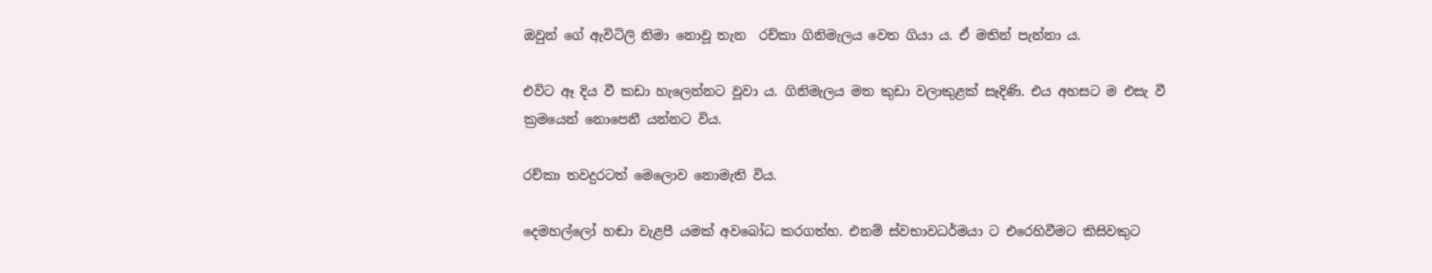ඔවුන් ගේ ඇවිටිලි නිමා නොවූ තැන  රච්කා ගිනිමැලය වෙත ගියා ය. ඒ මතින් පැන්නා ය.

එවිට ඈ දිය වී කඩා හැලෙන්නට වූවා ය. ගිනිමැලය මත කුඩා වලාකුළක් සෑදිණි. එය අහසට ම එසැ වී ක්‍රමයෙන් නොපෙනී යන්නට විය.

රච්කා තවදුරටත් මෙලොව නොමැති විය.

දෙමහල්ලෝ හඬා වැළපී යමක් අවබෝධ කරගත්හ. එනම් ස්වභාවධර්මයා ට එරෙහිවීමට කිසිවකුට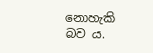නොහැකි බව ය.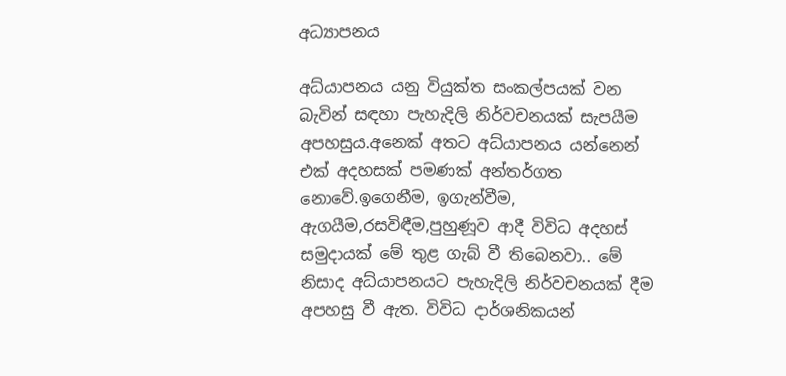අධ්‍යාපනය

අධ්යාපනය යනු වියුක්ත සංකල්පයක් වන බැවින් සඳහා පැහැදිලි නිර්වචනයක් සැපයීම අපහසුය.අනෙක් අතට අධ්යාපනය යන්නෙන් එක් අදහසක් පමණක් අන්තර්ගත නොවේ.ඉගෙනීම, ඉගැන්වීම, ඇගයීම,රසවිඳීම,පුහුණූව ආදී විවිධ අදහස් සමුදායක් මේ තුළ ගැබ් වී තිබෙනවා.. මේ නිසාද අධ්යාපනයට පැහැදිලි නිර්වචනයක් දීම අපහසු වී ඇත. විවිධ දාර්ශනිකයන්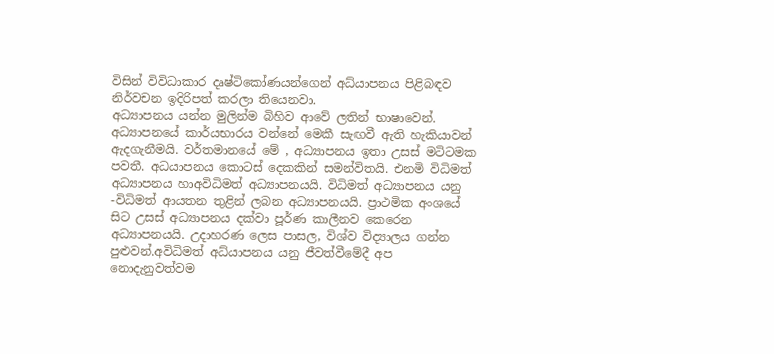විසින් විවිධාකාර දෘෂ්ටිකෝණයන්ගෙන් අධ්යාපනය පිළිබඳව නිර්වචන ඉදිරිපත් කරලා තියෙනවා.
අධ්‍යාපනය යන්න මුලින්ම බිහිව ආවේ ලතින් භාෂාවෙන්.  අධ්‍යාපනයේ කාර්යභාරය වන්නේ මෙකී සැඟවී ඇති හැකියාවන් ඇදගැනීමයි. වර්තමානයේ මේ , අධ්‍යාපනය ඉතා උසස් මටිටමක පවතී. අධයාපනය කොටස් දෙකකින් සමන්විතයි. එනමි විධිමත් අධ්‍යාපනය හාඅවිධිමත් අධ්‍යාපනයයි. විධිමත් අධ්‍යාපනය යනු -විධිමත් ආයතන තුළින් ලබන අධ්‍යාපනයයි. ප්‍රාථමික අංශයේ සිට උසස් අධ්‍යාපනය දක්වා පූර්ණ කාලීනව කෙරෙන අධ්‍යාපනයයි. උදාහරණ ලෙස පාසල, විශ්ව විද්‍යාලය ගන්න පුළුවන්.අවිධිමත් අධ්යාපනය යනු ජීවත්වීමේදී අප නොදැනුවත්වම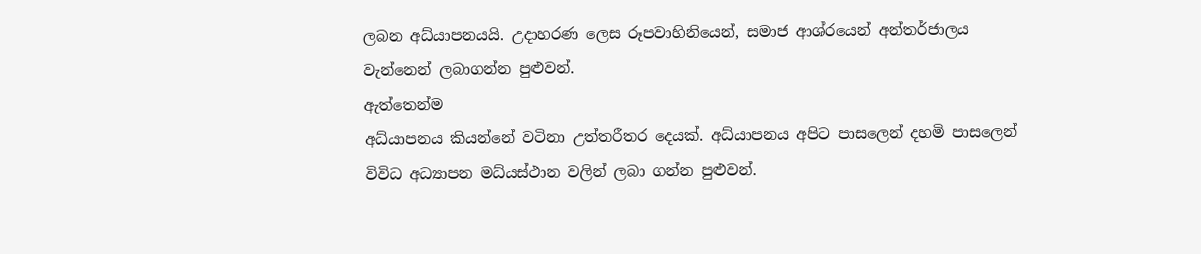ලබන අධ්යාපනයයි. උදාහරණ ලෙස රූපවාහිනියෙන්, සමාජ ආශ්රයෙන් අන්තර්ජාලය වැන්නෙන් ලබාගන්න පුළුවන්.
ඇත්තෙන්ම
අධ්යාපනය කියන්නේ වටිනා උත්තරීතර දෙයක්. අධ්යාපනය අපිට පාසලෙන් දහමි පාසලෙන් විවිධ අධ්‍යාපන මධ්යස්ථාන වලින් ලබා ගන්න පුළුවන්.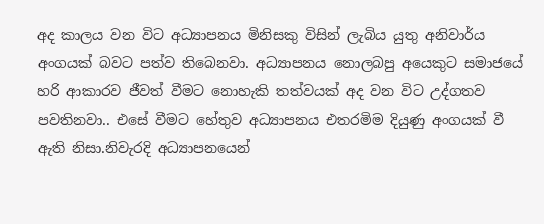අද කාලය වන විට අධ්‍යාපනය මිනිසකු විසින් ලැබිය යුතු ‍අනිවාර්ය අංගයක් බවට පත්ව තිබෙනවා. අධ්‍යාපනය නොලබපු අයෙකුට සමාජයේ හරි ආකාරව ජීවත් වීමට නොහැකි තත්වයක් අද වන විට උද්ගතව පවතිනවා.. එසේ වීමට හේතුව අධ්‍යාපනය එතරමිම දියුණු අංගයක් වී ඇති නිසා.නිවැරදි අධ්‍යාපනයෙන්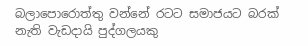බලාපොරොත්තු වන්නේ රටට ‍සමාජයට බරක් නැති වැඩදායි පුද්ගලයකු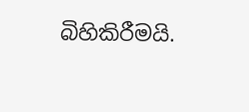බිහිකිරීමයි.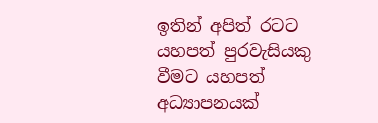ඉතින් අපිත් රටට යහපත් පුරවැසියකු වීමට යහපත් අධ්‍යාපනයක්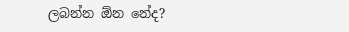ලබන්න ඕන නේද?